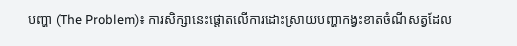បញ្ហា (The Problem)៖ ការសិក្សានេះផ្តោតលើការដោះស្រាយបញ្ហាកង្វះខាតចំណីសត្វដែល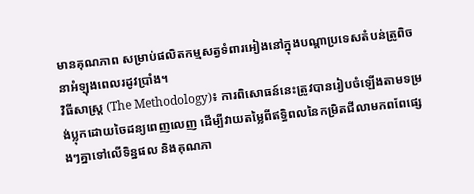មានគុណភាព សម្រាប់ផលិតកម្មសត្វទំពារអៀងនៅក្នុងបណ្តាប្រទេសតំបន់ត្រូពិច នាអំឡុងពេលរដូវប្រាំង។
វិធីសាស្ត្រ (The Methodology)៖ ការពិសោធន៍នេះត្រូវបានរៀបចំឡើងតាមទម្រង់ប្លុកដោយចៃដន្យពេញលេញ ដើម្បីវាយតម្លៃពីឥទ្ធិពលនៃកម្រិតជីលាមកពពែផ្សេងៗគ្នាទៅលើទិន្នផល និងគុណភា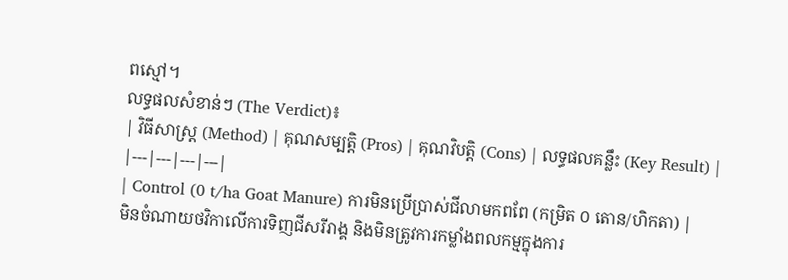ពស្មៅ។
លទ្ធផលសំខាន់ៗ (The Verdict)៖
| វិធីសាស្ត្រ (Method) | គុណសម្បត្តិ (Pros) | គុណវិបត្តិ (Cons) | លទ្ធផលគន្លឹះ (Key Result) |
|---|---|---|---|
| Control (0 t/ha Goat Manure) ការមិនប្រើប្រាស់ជីលាមកពពែ (កម្រិត ០ តោន/ហិកតា) |
មិនចំណាយថវិកាលើការទិញជីសរីរាង្គ និងមិនត្រូវការកម្លាំងពលកម្មក្នុងការ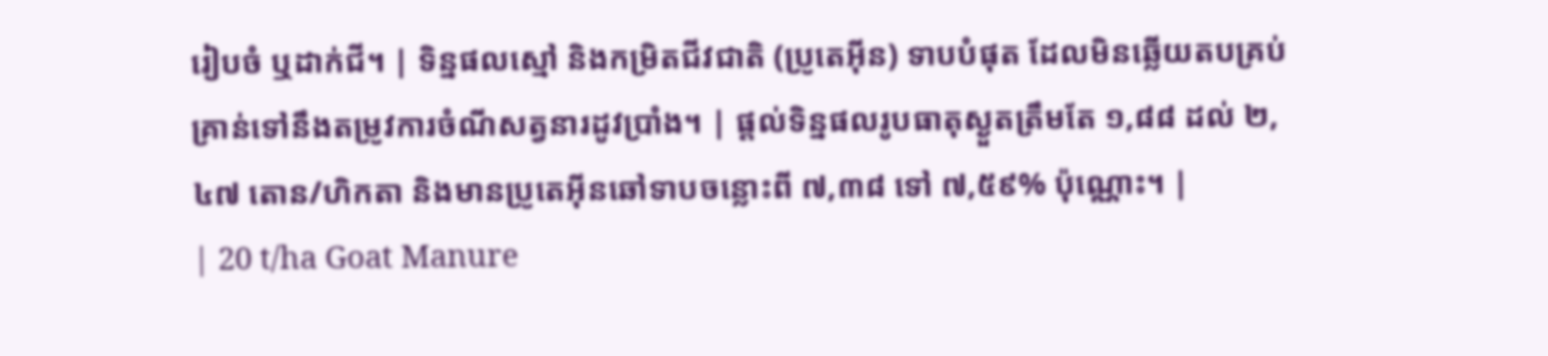រៀបចំ ឬដាក់ជី។ | ទិន្នផលស្មៅ និងកម្រិតជីវជាតិ (ប្រូតេអ៊ីន) ទាបបំផុត ដែលមិនឆ្លើយតបគ្រប់គ្រាន់ទៅនឹងតម្រូវការចំណីសត្វនារដូវប្រាំង។ | ផ្តល់ទិន្នផលរូបធាតុស្ងួតត្រឹមតែ ១,៨៨ ដល់ ២,៤៧ តោន/ហិកតា និងមានប្រូតេអ៊ីនឆៅទាបចន្លោះពី ៧,៣៨ ទៅ ៧,៥៩% ប៉ុណ្ណោះ។ |
| 20 t/ha Goat Manure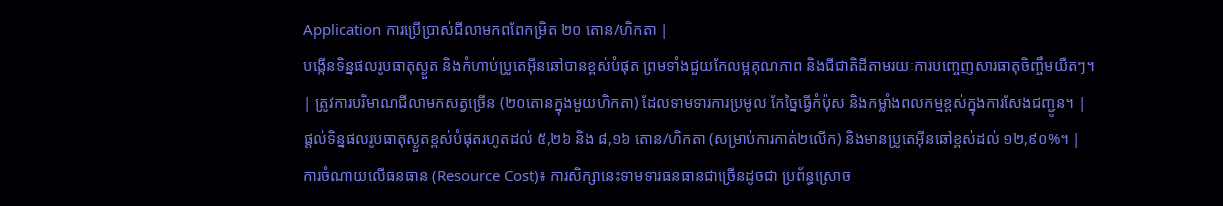Application ការប្រើប្រាស់ជីលាមកពពែកម្រិត ២០ តោន/ហិកតា |
បង្កើនទិន្នផលរូបធាតុស្ងួត និងកំហាប់ប្រូតេអ៊ីនឆៅបានខ្ពស់បំផុត ព្រមទាំងជួយកែលម្អគុណភាព និងជីជាតិដីតាមរយៈការបញ្ចេញសារធាតុចិញ្ចឹមយឺតៗ។ | ត្រូវការបរិមាណជីលាមកសត្វច្រើន (២០តោនក្នុងមួយហិកតា) ដែលទាមទារការប្រមូល កែច្នៃធ្វើកំប៉ុស និងកម្លាំងពលកម្មខ្ពស់ក្នុងការសែងជញ្ជូន។ | ផ្តល់ទិន្នផលរូបធាតុស្ងួតខ្ពស់បំផុតរហូតដល់ ៥,២៦ និង ៨,១៦ តោន/ហិកតា (សម្រាប់ការកាត់២លើក) និងមានប្រូតេអ៊ីនឆៅខ្ពស់ដល់ ១២,៩០%។ |
ការចំណាយលើធនធាន (Resource Cost)៖ ការសិក្សានេះទាមទារធនធានជាច្រើនដូចជា ប្រព័ន្ធស្រោច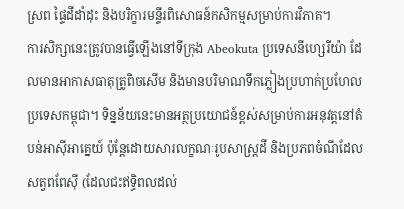ស្រព ផ្ទៃដីដាំដុះ និងបរិក្ខារមន្ទីរពិសោធន៍កសិកម្មសម្រាប់ការវិភាគ។
ការសិក្សានេះត្រូវបានធ្វើឡើងនៅទីក្រុង Abeokuta ប្រទេសនីហ្សេរីយ៉ា ដែលមានអាកាសធាតុត្រូពិចសើម និងមានបរិមាណទឹកភ្លៀងប្រហាក់ប្រហែលប្រទេសកម្ពុជា។ ទិន្នន័យនេះមានអត្ថប្រយោជន៍ខ្ពស់សម្រាប់ការអនុវត្តនៅតំបន់អាស៊ីអាគ្នេយ៍ ប៉ុន្តែដោយសារលក្ខណៈរូបសាស្ត្រដី និងប្រភពចំណីដែលសត្វពពែស៊ី (ដែលជះឥទ្ធិពលដល់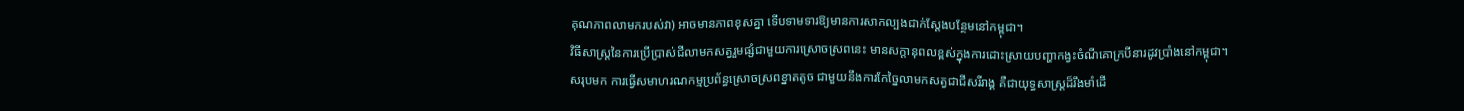គុណភាពលាមករបស់វា) អាចមានភាពខុសគ្នា ទើបទាមទារឱ្យមានការសាកល្បងជាក់ស្តែងបន្ថែមនៅកម្ពុជា។
វិធីសាស្ត្រនៃការប្រើប្រាស់ជីលាមកសត្វរួមផ្សំជាមួយការស្រោចស្រពនេះ មានសក្តានុពលខ្ពស់ក្នុងការដោះស្រាយបញ្ហាកង្វះចំណីគោក្របីនារដូវប្រាំងនៅកម្ពុជា។
សរុបមក ការធ្វើសមាហរណកម្មប្រព័ន្ធស្រោចស្រពខ្នាតតូច ជាមួយនឹងការកែច្នៃលាមកសត្វជាជីសរីរាង្គ គឺជាយុទ្ធសាស្ត្រដ៏រឹងមាំដើ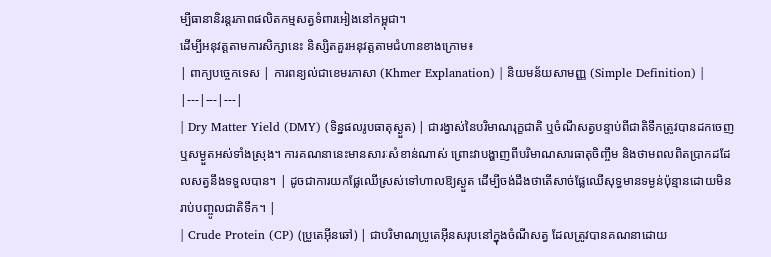ម្បីធានានិរន្តរភាពផលិតកម្មសត្វទំពារអៀងនៅកម្ពុជា។
ដើម្បីអនុវត្តតាមការសិក្សានេះ និស្សិតគួរអនុវត្តតាមជំហានខាងក្រោម៖
| ពាក្យបច្ចេកទេស | ការពន្យល់ជាខេមរភាសា (Khmer Explanation) | និយមន័យសាមញ្ញ (Simple Definition) |
|---|---|---|
| Dry Matter Yield (DMY) (ទិន្នផលរូបធាតុស្ងួត) | ជារង្វាស់នៃបរិមាណរុក្ខជាតិ ឬចំណីសត្វបន្ទាប់ពីជាតិទឹកត្រូវបានដកចេញ ឬសម្ងួតអស់ទាំងស្រុង។ ការគណនានេះមានសារៈសំខាន់ណាស់ ព្រោះវាបង្ហាញពីបរិមាណសារធាតុចិញ្ចឹម និងថាមពលពិតប្រាកដដែលសត្វនឹងទទួលបាន។ | ដូចជាការយកផ្លែឈើស្រស់ទៅហាលឱ្យស្ងួត ដើម្បីចង់ដឹងថាតើសាច់ផ្លែឈើសុទ្ធមានទម្ងន់ប៉ុន្មានដោយមិនរាប់បញ្ចូលជាតិទឹក។ |
| Crude Protein (CP) (ប្រូតេអ៊ីនឆៅ) | ជាបរិមាណប្រូតេអ៊ីនសរុបនៅក្នុងចំណីសត្វ ដែលត្រូវបានគណនាដោយ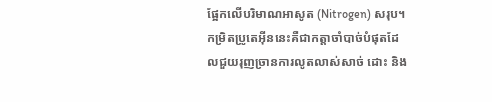ផ្អែកលើបរិមាណអាសូត (Nitrogen) សរុប។ កម្រិតប្រូតេអ៊ីននេះគឺជាកត្តាចាំបាច់បំផុតដែលជួយរុញច្រានការលូតលាស់សាច់ ដោះ និង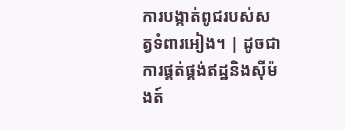ការបង្កាត់ពូជរបស់សត្វទំពារអៀង។ | ដូចជាការផ្គត់ផ្គង់ឥដ្ឋនិងស៊ីម៉ងត៍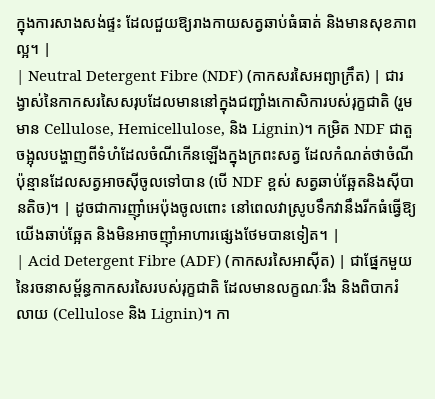ក្នុងការសាងសង់ផ្ទះ ដែលជួយឱ្យរាងកាយសត្វឆាប់ធំធាត់ និងមានសុខភាពល្អ។ |
| Neutral Detergent Fibre (NDF) (កាកសរសៃអព្យាក្រឹត) | ជារង្វាស់នៃកាកសរសៃសរុបដែលមាននៅក្នុងជញ្ជាំងកោសិការបស់រុក្ខជាតិ (រួមមាន Cellulose, Hemicellulose, និង Lignin)។ កម្រិត NDF ជាតួចង្អុលបង្ហាញពីទំហំដែលចំណីកើនឡើងក្នុងក្រពះសត្វ ដែលកំណត់ថាចំណីប៉ុន្មានដែលសត្វអាចស៊ីចូលទៅបាន (បើ NDF ខ្ពស់ សត្វឆាប់ឆ្អែតនិងស៊ីបានតិច)។ | ដូចជាការញ៉ាំអេប៉ុងចូលពោះ នៅពេលវាស្រូបទឹកវានឹងរីកធំធ្វើឱ្យយើងឆាប់ឆ្អែត និងមិនអាចញ៉ាំអាហារផ្សេងថែមបានទៀត។ |
| Acid Detergent Fibre (ADF) (កាកសរសៃអាស៊ីត) | ជាផ្នែកមួយនៃរចនាសម្ព័ន្ធកាកសរសៃរបស់រុក្ខជាតិ ដែលមានលក្ខណៈរឹង និងពិបាករំលាយ (Cellulose និង Lignin)។ កា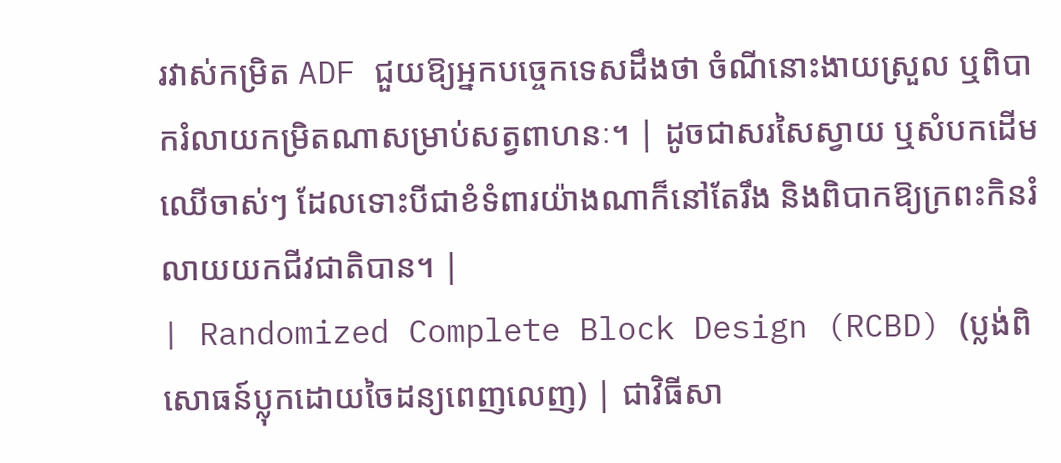រវាស់កម្រិត ADF ជួយឱ្យអ្នកបច្ចេកទេសដឹងថា ចំណីនោះងាយស្រួល ឬពិបាករំលាយកម្រិតណាសម្រាប់សត្វពាហនៈ។ | ដូចជាសរសៃស្វាយ ឬសំបកដើមឈើចាស់ៗ ដែលទោះបីជាខំទំពារយ៉ាងណាក៏នៅតែរឹង និងពិបាកឱ្យក្រពះកិនរំលាយយកជីវជាតិបាន។ |
| Randomized Complete Block Design (RCBD) (ប្លង់ពិសោធន៍ប្លុកដោយចៃដន្យពេញលេញ) | ជាវិធីសា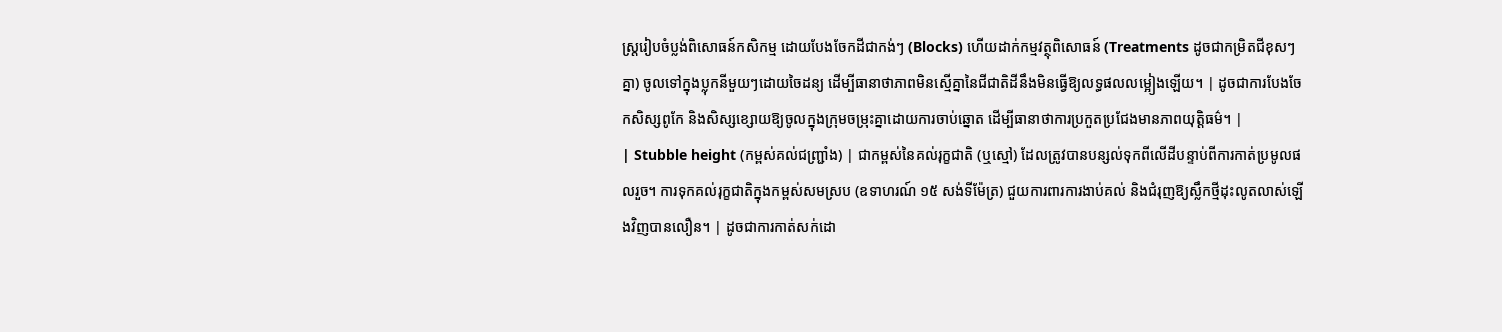ស្ត្ររៀបចំប្លង់ពិសោធន៍កសិកម្ម ដោយបែងចែកដីជាកង់ៗ (Blocks) ហើយដាក់កម្មវត្ថុពិសោធន៍ (Treatments ដូចជាកម្រិតជីខុសៗគ្នា) ចូលទៅក្នុងប្លុកនីមួយៗដោយចៃដន្យ ដើម្បីធានាថាភាពមិនស្មើគ្នានៃជីជាតិដីនឹងមិនធ្វើឱ្យលទ្ធផលលម្អៀងឡើយ។ | ដូចជាការបែងចែកសិស្សពូកែ និងសិស្សខ្សោយឱ្យចូលក្នុងក្រុមចម្រុះគ្នាដោយការចាប់ឆ្នោត ដើម្បីធានាថាការប្រកួតប្រជែងមានភាពយុត្តិធម៌។ |
| Stubble height (កម្ពស់គល់ជញ្ជ្រាំង) | ជាកម្ពស់នៃគល់រុក្ខជាតិ (ឬស្មៅ) ដែលត្រូវបានបន្សល់ទុកពីលើដីបន្ទាប់ពីការកាត់ប្រមូលផលរួច។ ការទុកគល់រុក្ខជាតិក្នុងកម្ពស់សមស្រប (ឧទាហរណ៍ ១៥ សង់ទីម៉ែត្រ) ជួយការពារការងាប់គល់ និងជំរុញឱ្យស្លឹកថ្មីដុះលូតលាស់ឡើងវិញបានលឿន។ | ដូចជាការកាត់សក់ដោ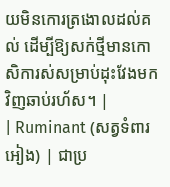យមិនកោរត្រងោលដល់គល់ ដើម្បីឱ្យសក់ថ្មីមានកោសិការស់សម្រាប់ដុះវែងមកវិញឆាប់រហ័ស។ |
| Ruminant (សត្វទំពារអៀង) | ជាប្រ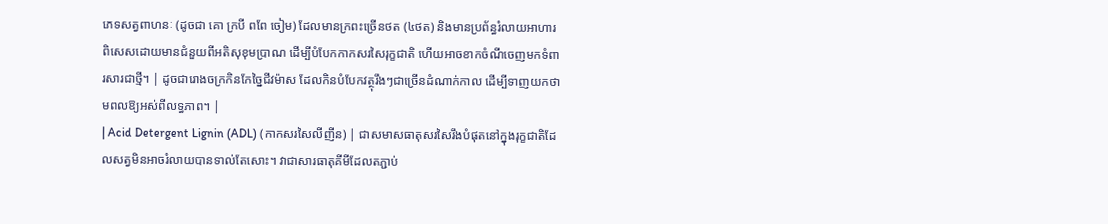ភេទសត្វពាហនៈ (ដូចជា គោ ក្របី ពពែ ចៀម) ដែលមានក្រពះច្រើនថត (៤ថត) និងមានប្រព័ន្ធរំលាយអាហារពិសេសដោយមានជំនួយពីអតិសុខុមប្រាណ ដើម្បីបំបែកកាកសរសៃរុក្ខជាតិ ហើយអាចខាកចំណីចេញមកទំពារសារជាថ្មី។ | ដូចជារោងចក្រកិនកែច្នៃជីវម៉ាស ដែលកិនបំបែកវត្ថុរឹងៗជាច្រើនដំណាក់កាល ដើម្បីទាញយកថាមពលឱ្យអស់ពីលទ្ធភាព។ |
| Acid Detergent Lignin (ADL) (កាកសរសៃលីញីន) | ជាសមាសធាតុសរសៃរឹងបំផុតនៅក្នុងរុក្ខជាតិដែលសត្វមិនអាចរំលាយបានទាល់តែសោះ។ វាជាសារធាតុគីមីដែលតភ្ជាប់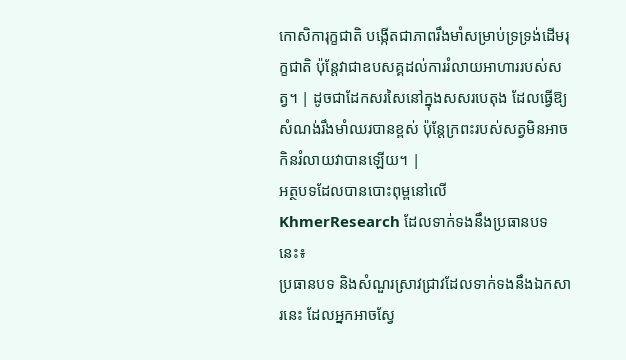កោសិការុក្ខជាតិ បង្កើតជាភាពរឹងមាំសម្រាប់ទ្រទ្រង់ដើមរុក្ខជាតិ ប៉ុន្តែវាជាឧបសគ្គដល់ការរំលាយអាហាររបស់សត្វ។ | ដូចជាដែកសរសៃនៅក្នុងសសរបេតុង ដែលធ្វើឱ្យសំណង់រឹងមាំឈរបានខ្ពស់ ប៉ុន្តែក្រពះរបស់សត្វមិនអាចកិនរំលាយវាបានឡើយ។ |
អត្ថបទដែលបានបោះពុម្ពនៅលើ KhmerResearch ដែលទាក់ទងនឹងប្រធានបទនេះ៖
ប្រធានបទ និងសំណួរស្រាវជ្រាវដែលទាក់ទងនឹងឯកសារនេះ ដែលអ្នកអាចស្វែ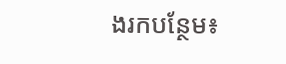ងរកបន្ថែម៖